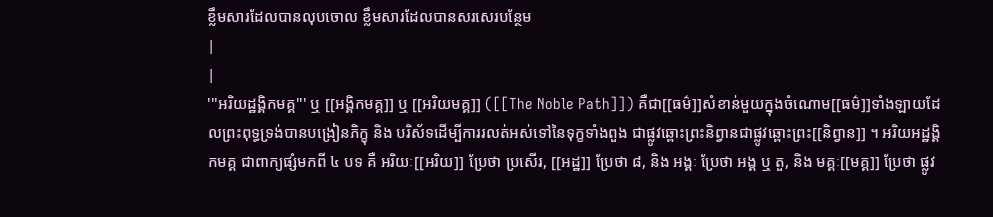ខ្លឹមសារដែលបានលុបចោល ខ្លឹមសារដែលបានសរសេរបន្ថែម
|
|
'''អរិយដ្ឋង្គិកមគ្គ''' ឬ [[អង្គិកមគ្គ]] ឬ [[អរិយមគ្គ]] ([[The Noble Path]]) គឺជា[[ធម៌]]សំខាន់មួយក្នុងចំណោម[[ធម៌]]ទាំងឡាយដែលព្រះពុទ្ធទ្រង់បានបង្រៀនភិក្ខុ និង បរិស័ទដើម្បីការរលត់អស់ទៅនៃទុក្ខទាំងពួង ជាផ្លូវឆ្ពោះព្រះនិព្វានជាផ្លូវឆ្ពោះព្រះ[[និព្វាន]] ។ អរិយអដ្ឋង្គិកមគ្គ ជាពាក្យផ្សំមកពី ៤ បទ គឺ អរិយៈ[[អរិយ]] ប្រែថា ប្រសើរ, [[អដ្ឋ]] ប្រែថា ៨, និង អង្គៈ ប្រែថា អង្គ ឬ តួ, និង មគ្គៈ[[មគ្គ]] ប្រែថា ផ្លូវ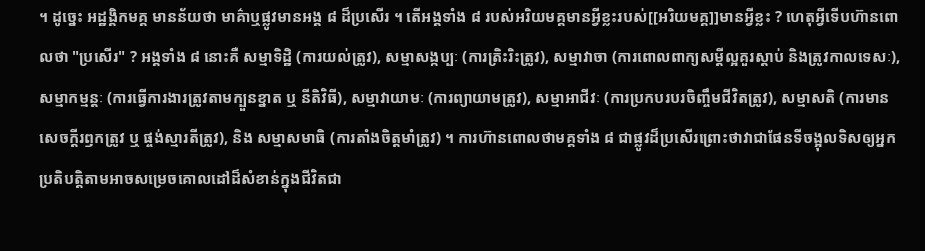។ ដូច្នេះ អដ្ឋង្គិកមគ្គ មានន័យថា មាគ៌ាឬផ្លូវមានអង្គ ៨ ដ៏ប្រសើរ ។ តើអង្គទាំង ៨ របស់អរិយមគ្គមានអ្វីខ្លះរបស់[[អរិយមគ្គ]]មានអ្វីខ្លះ ? ហេតុអ្វីទើបហ៊ានពោលថា "ប្រសើរ" ? អង្គទាំង ៨ នោះគឺ សម្មាទិដ្ឋិ (ការយល់ត្រូវ), សម្មាសង្កប្បៈ (ការត្រិះរិះត្រូវ), សម្មាវាចា (ការពោលពាក្យសម្តីល្អគួរស្តាប់ និងត្រូវកាលទេសៈ), សម្មាកម្មន្តៈ (ការធ្វើការងារត្រូវតាមក្បួនខ្នាត ឬ នីតិវិធី), សម្មាវាយាមៈ (ការព្យាយាមត្រូវ), សម្មាអាជីវៈ (ការប្រកបរបរចិញ្ចឹមជីវិតត្រូវ), សម្មាសតិ (ការមានសេចក្តីរឭកត្រូវ ឬ ផ្ចង់ស្មារតីត្រូវ), និង សម្មាសមាធិ (ការតាំងចិត្តមាំត្រូវ) ។ ការហ៊ានពោលថាមគ្គទាំង ៨ ជាផ្លូវដ៏ប្រសើរព្រោះថាវាជាផែនទីចង្អុលទិសឲ្យអ្នកប្រតិបត្តិតាមអាចសម្រេចគោលដៅដ៏សំខាន់ក្នុងជីវិតជា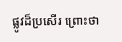ផ្លូវដ៏ប្រសើរ ព្រោះថា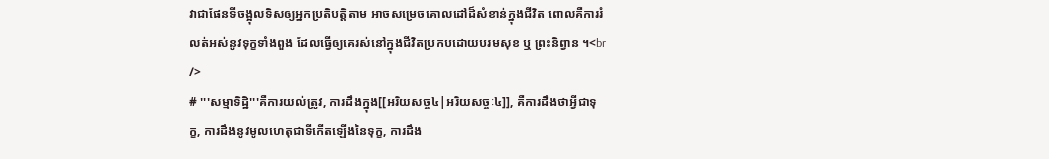វាជាផែនទីចង្អុលទិសឲ្យអ្នកប្រតិបត្តិតាម អាចសម្រេចគោលដៅដ៏សំខាន់ក្នុងជីវិត ពោលគឺការរំលត់អស់នូវទុក្ខទាំងពួង ដែលធ្វើឲ្យគេរស់នៅក្នុងជីវិតប្រកបដោយបរមសុខ ឬ ព្រះនិព្វាន ។<br />
# '''សម្មាទិដ្ឋិ'''គឺការយល់ត្រូវ, ការដឹងក្នុង[[អរិយសច្ច៤|អរិយសច្ចៈ៤]], គឺការដឹងថាអ្វីជាទុក្ខ, ការដឹងនូវមូលហេតុជាទីកើតឡើងនៃទុក្ខ, ការដឹង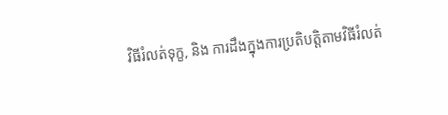វិធីរំលត់ទុក្ខ, និង ការដឹងក្នុងការប្រតិបត្តិតាមវិធីរំលត់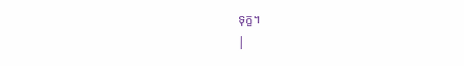ទុក្ខ។
|